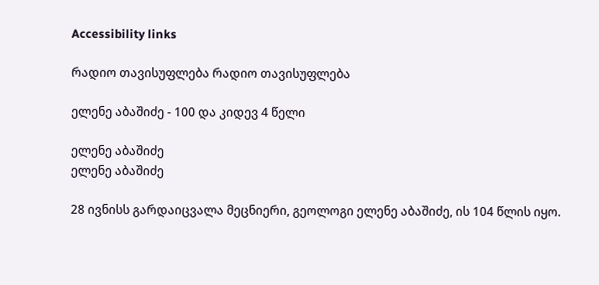Accessibility links

რადიო თავისუფლება რადიო თავისუფლება

ელენე აბაშიძე - 100 და კიდევ 4 წელი

ელენე აბაშიძე
ელენე აბაშიძე

28 ივნისს გარდაიცვალა მეცნიერი, გეოლოგი ელენე აბაშიძე, ის 104 წლის იყო.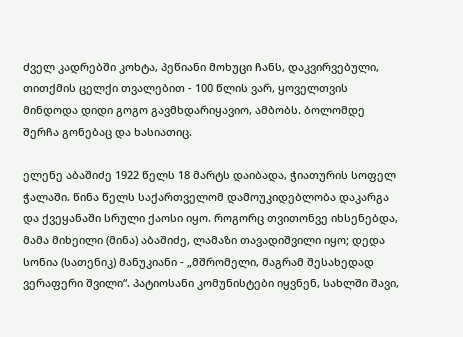ძველ კადრებში კოხტა, პეწიანი მოხუცი ჩანს, დაკვირვებული, თითქმის ცელქი თვალებით - 100 წლის ვარ, ყოველთვის მინდოდა დიდი გოგო გავმხდარიყავიო, ამბობს. ბოლომდე შერჩა გონებაც და ხასიათიც.

ელენე აბაშიძე 1922 წელს 18 მარტს დაიბადა, ჭიათურის სოფელ ჭალაში. წინა წელს საქართველომ დამოუკიდებლობა დაკარგა და ქვეყანაში სრული ქაოსი იყო. როგორც თვითონვე იხსენებდა, მამა მიხეილი (მინა) აბაშიძე, ლამაზი თავადიშვილი იყო; დედა სონია (სათენიკ) მანუკიანი - „მშრომელი, მაგრამ შესახედად ვერაფერი შვილი“. პატიოსანი კომუნისტები იყვნენ, სახლში შავი,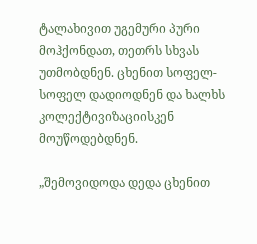ტალახივით უგემური პური მოჰქონდათ, თეთრს სხვას უთმობდნენ. ცხენით სოფელ-სოფელ დადიოდნენ და ხალხს კოლექტივიზაციისკენ მოუწოდებდნენ.

„შემოვიდოდა დედა ცხენით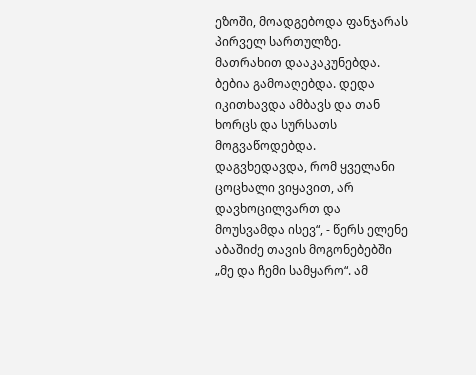ეზოში, მოადგებოდა ფანჯარას პირველ სართულზე. მათრახით დააკაკუნებდა. ბებია გამოაღებდა. დედა იკითხავდა ამბავს და თან ხორცს და სურსათს მოგვაწოდებდა. დაგვხედავდა, რომ ყველანი ცოცხალი ვიყავით, არ დავხოცილვართ და მოუსვამდა ისევ“, - წერს ელენე აბაშიძე თავის მოგონებებში „მე და ჩემი სამყარო“. ამ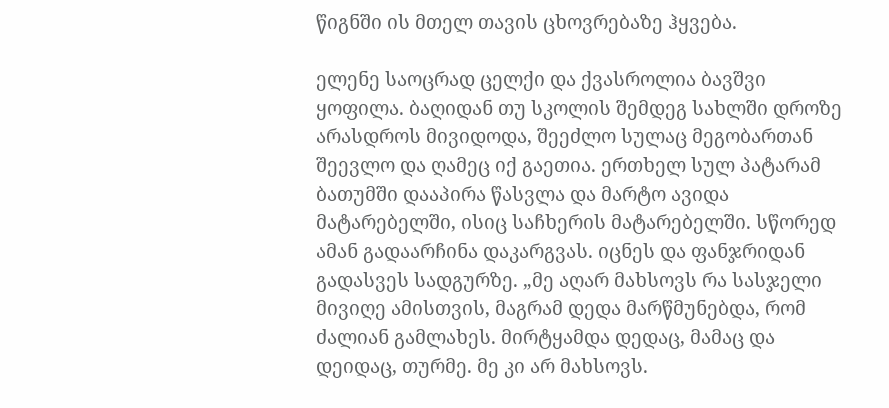წიგნში ის მთელ თავის ცხოვრებაზე ჰყვება.

ელენე საოცრად ცელქი და ქვასროლია ბავშვი ყოფილა. ბაღიდან თუ სკოლის შემდეგ სახლში დროზე არასდროს მივიდოდა, შეეძლო სულაც მეგობართან შეევლო და ღამეც იქ გაეთია. ერთხელ სულ პატარამ ბათუმში დააპირა წასვლა და მარტო ავიდა მატარებელში, ისიც საჩხერის მატარებელში. სწორედ ამან გადაარჩინა დაკარგვას. იცნეს და ფანჯრიდან გადასვეს სადგურზე. „მე აღარ მახსოვს რა სასჯელი მივიღე ამისთვის, მაგრამ დედა მარწმუნებდა, რომ ძალიან გამლახეს. მირტყამდა დედაც, მამაც და დეიდაც, თურმე. მე კი არ მახსოვს.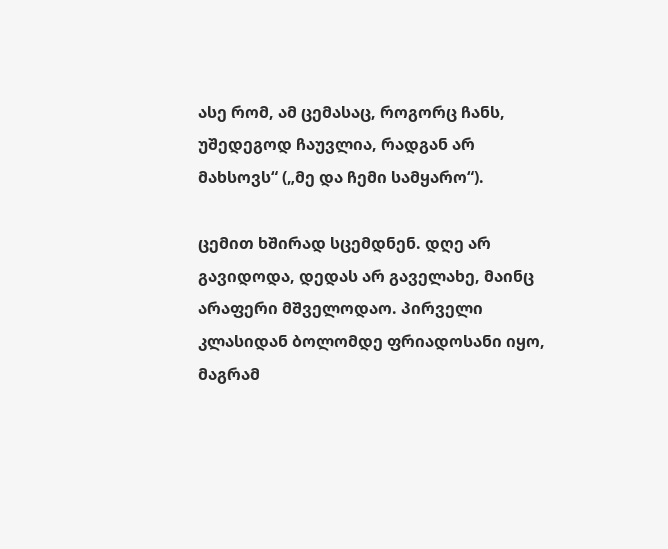ასე რომ, ამ ცემასაც, როგორც ჩანს, უშედეგოდ ჩაუვლია, რადგან არ მახსოვს“ („მე და ჩემი სამყარო“).

ცემით ხშირად სცემდნენ. დღე არ გავიდოდა, დედას არ გაველახე, მაინც არაფერი მშველოდაო. პირველი კლასიდან ბოლომდე ფრიადოსანი იყო, მაგრამ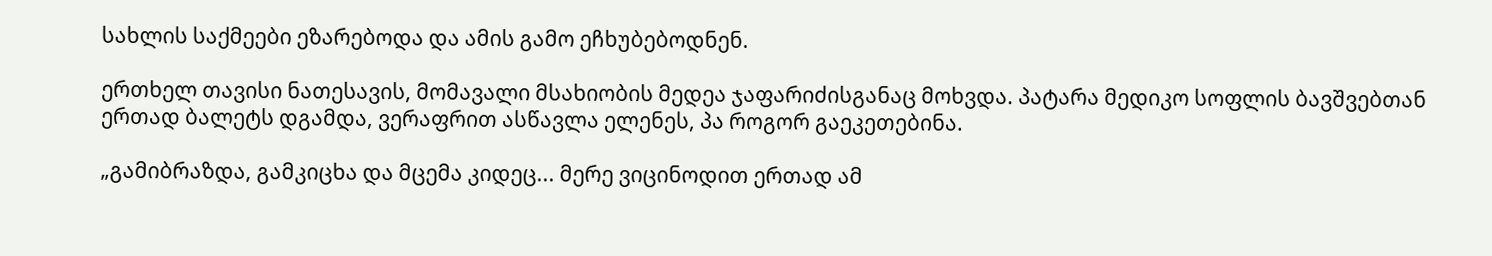სახლის საქმეები ეზარებოდა და ამის გამო ეჩხუბებოდნენ.

ერთხელ თავისი ნათესავის, მომავალი მსახიობის მედეა ჯაფარიძისგანაც მოხვდა. პატარა მედიკო სოფლის ბავშვებთან ერთად ბალეტს დგამდა, ვერაფრით ასწავლა ელენეს, პა როგორ გაეკეთებინა.

„გამიბრაზდა, გამკიცხა და მცემა კიდეც... მერე ვიცინოდით ერთად ამ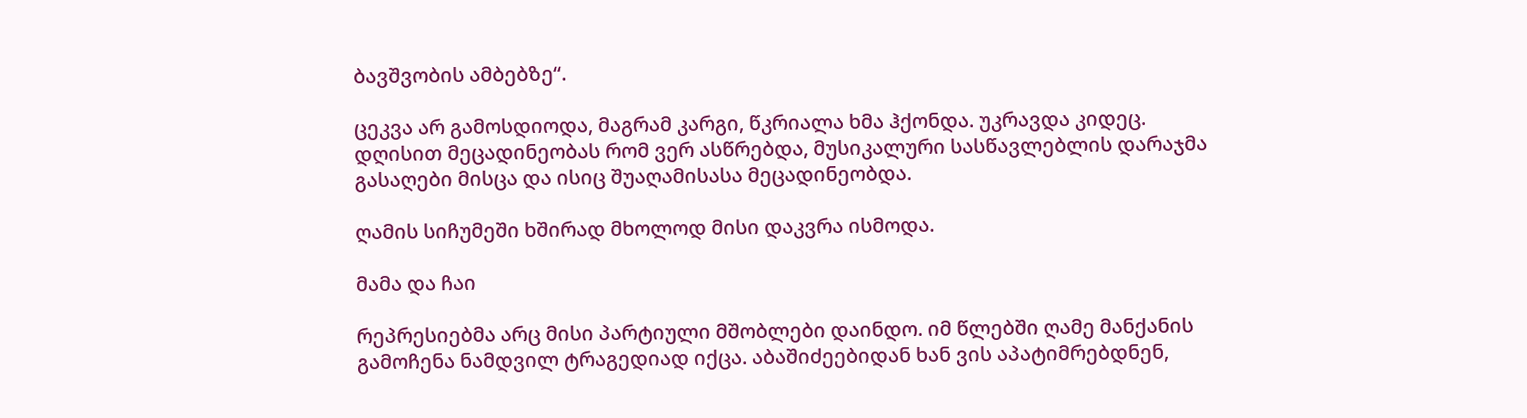ბავშვობის ამბებზე“.

ცეკვა არ გამოსდიოდა, მაგრამ კარგი, წკრიალა ხმა ჰქონდა. უკრავდა კიდეც. დღისით მეცადინეობას რომ ვერ ასწრებდა, მუსიკალური სასწავლებლის დარაჯმა გასაღები მისცა და ისიც შუაღამისასა მეცადინეობდა.

ღამის სიჩუმეში ხშირად მხოლოდ მისი დაკვრა ისმოდა.

მამა და ჩაი

რეპრესიებმა არც მისი პარტიული მშობლები დაინდო. იმ წლებში ღამე მანქანის გამოჩენა ნამდვილ ტრაგედიად იქცა. აბაშიძეებიდან ხან ვის აპატიმრებდნენ,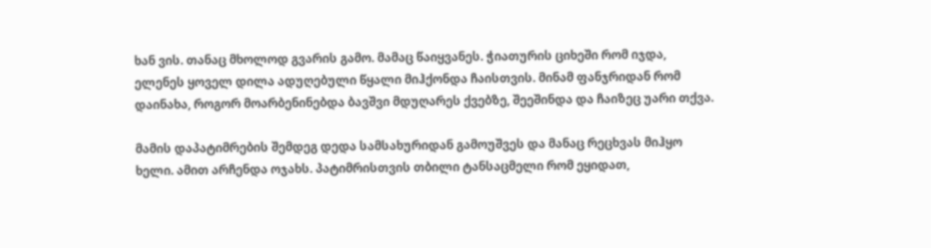ხან ვის. თანაც მხოლოდ გვარის გამო. მამაც წაიყვანეს. ჭიათურის ციხეში რომ იჯდა, ელენეს ყოველ დილა ადუღებული წყალი მიჰქონდა ჩაისთვის. მინამ ფანჯრიდან რომ დაინახა, როგორ მოარბენინებდა ბავშვი მდუღარეს ქვებზე, შეეშინდა და ჩაიზეც უარი თქვა.

მამის დაპატიმრების შემდეგ დედა სამსახურიდან გამოუშვეს და მანაც რეცხვას მიჰყო ხელი. ამით არჩენდა ოჯახს. პატიმრისთვის თბილი ტანსაცმელი რომ ეყიდათ,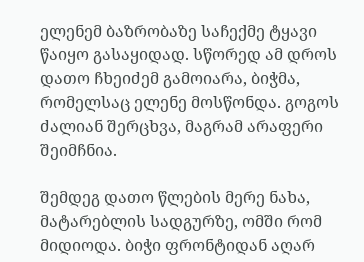ელენემ ბაზრობაზე საჩექმე ტყავი წაიყო გასაყიდად. სწორედ ამ დროს დათო ჩხეიძემ გამოიარა, ბიჭმა, რომელსაც ელენე მოსწონდა. გოგოს ძალიან შერცხვა, მაგრამ არაფერი შეიმჩნია.

შემდეგ დათო წლების მერე ნახა, მატარებლის სადგურზე, ომში რომ მიდიოდა. ბიჭი ფრონტიდან აღარ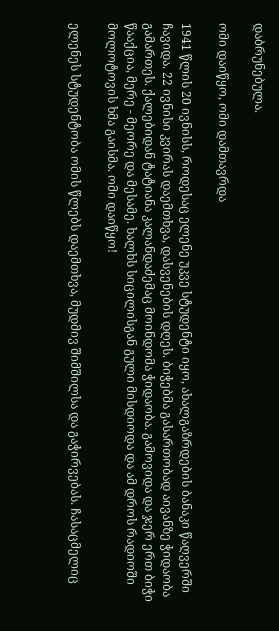დაბრუნებულა.

ომი დაიწყო, ომი დამთავრდა

1941 წლის 20 ივნისს, როდესაც ელენე უკვე სტუდენტი იყო, ახალგაზრდების ბანაკი წაღვერში ჩავიდა. 22 ივნისი კვირას დაემთხვა, დასვენების დღეს. ბიჭებმა გასართობად აივანზე ჭიდაობა გამართეს. ქალებიდან ტატიანა კალანდაძემაც მოინდომა ჭიდაობა. გამოვიდა და ჯერ ერთ ბიჭი წააქცია, მერე - მეორე და მესამე. ხალხს სიცილისგან გული მისდიოდა და ამ დროს რადიოში მოლოტოვის ხმა გაისმა. ომი დაიწყო!

ელენეს სტუდენტობა ომის წლებს დაემთხვა, მუდმივ შიმშილსა და გაჭირვებას. ჩასაცმელიც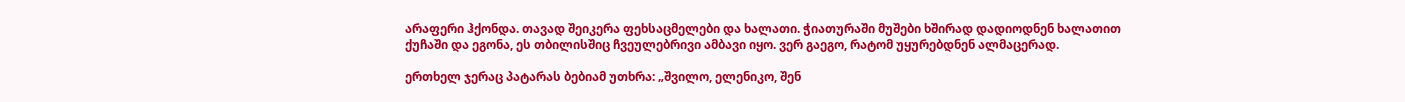არაფერი ჰქონდა. თავად შეიკერა ფეხსაცმელები და ხალათი. ჭიათურაში მუშები ხშირად დადიოდნენ ხალათით ქუჩაში და ეგონა, ეს თბილისშიც ჩვეულებრივი ამბავი იყო. ვერ გაეგო, რატომ უყურებდნენ ალმაცერად.

ერთხელ ჯერაც პატარას ბებიამ უთხრა: „შვილო, ელენიკო, შენ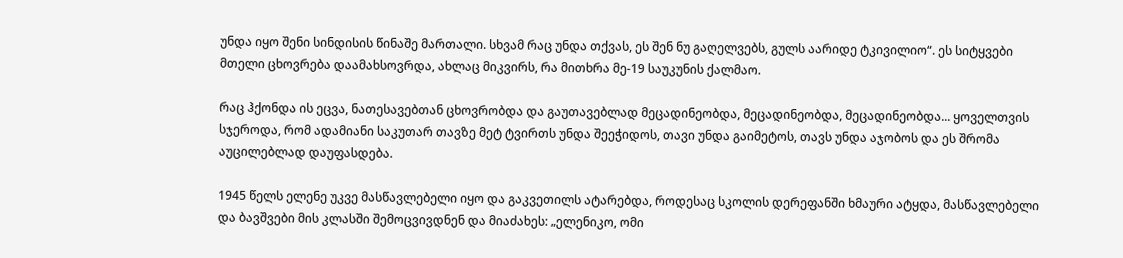უნდა იყო შენი სინდისის წინაშე მართალი. სხვამ რაც უნდა თქვას, ეს შენ ნუ გაღელვებს, გულს აარიდე ტკივილიო“. ეს სიტყვები მთელი ცხოვრება დაამახსოვრდა, ახლაც მიკვირს, რა მითხრა მე-19 საუკუნის ქალმაო.

რაც ჰქონდა ის ეცვა, ნათესავებთან ცხოვრობდა და გაუთავებლად მეცადინეობდა, მეცადინეობდა, მეცადინეობდა... ყოველთვის სჯეროდა, რომ ადამიანი საკუთარ თავზე მეტ ტვირთს უნდა შეეჭიდოს, თავი უნდა გაიმეტოს, თავს უნდა აჯობოს და ეს შრომა აუცილებლად დაუფასდება.

1945 წელს ელენე უკვე მასწავლებელი იყო და გაკვეთილს ატარებდა, როდესაც სკოლის დერეფანში ხმაური ატყდა, მასწავლებელი და ბავშვები მის კლასში შემოცვივდნენ და მიაძახეს: „ელენიკო, ომი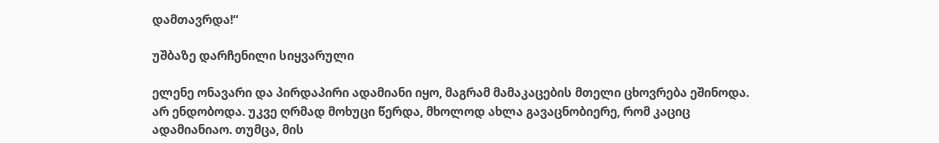დამთავრდა!“

უშბაზე დარჩენილი სიყვარული

ელენე ონავარი და პირდაპირი ადამიანი იყო, მაგრამ მამაკაცების მთელი ცხოვრება ეშინოდა. არ ენდობოდა. უკვე ღრმად მოხუცი წერდა, მხოლოდ ახლა გავაცნობიერე, რომ კაციც ადამიანიაო. თუმცა, მის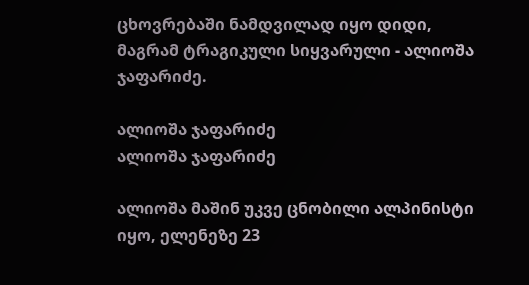ცხოვრებაში ნამდვილად იყო დიდი, მაგრამ ტრაგიკული სიყვარული - ალიოშა ჯაფარიძე.

ალიოშა ჯაფარიძე
ალიოშა ჯაფარიძე

ალიოშა მაშინ უკვე ცნობილი ალპინისტი იყო, ელენეზე 23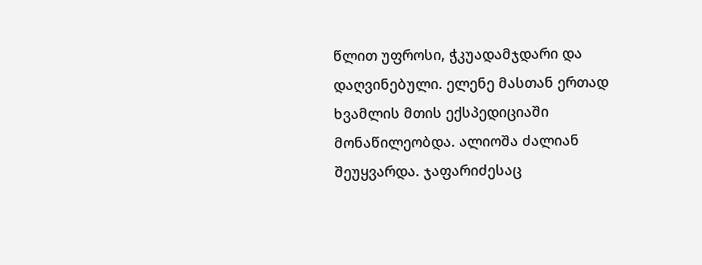წლით უფროსი, ჭკუადამჯდარი და დაღვინებული. ელენე მასთან ერთად ხვამლის მთის ექსპედიციაში მონაწილეობდა. ალიოშა ძალიან შეუყვარდა. ჯაფარიძესაც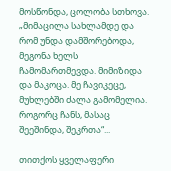მოსწონდა, ცოლობა სთხოვა. „მიმაცილა სახლამდე და რომ უნდა დამშორებოდა, მეგონა ხელს ჩამომართმევდა. მიმიზიდა და მაკოცა. მე ჩავიკეცე, მუხლებში ძალა გამომელია. როგორც ჩანს, მასაც შეეშინდა, შეკრთა“...

თითქოს ყველაფერი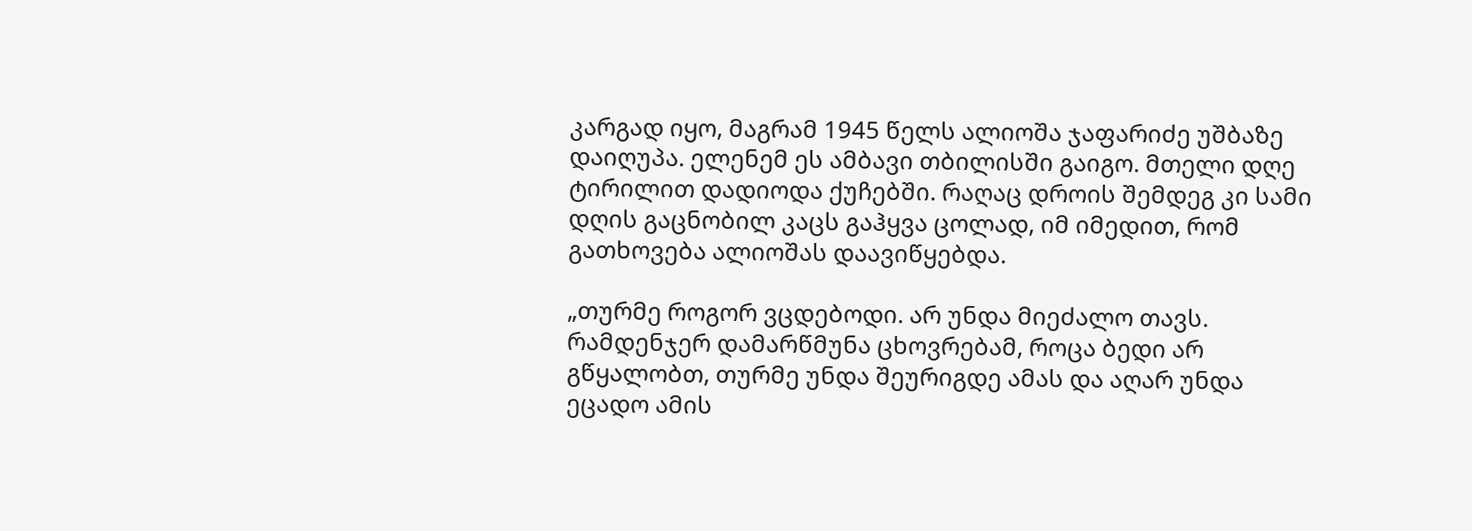კარგად იყო, მაგრამ 1945 წელს ალიოშა ჯაფარიძე უშბაზე დაიღუპა. ელენემ ეს ამბავი თბილისში გაიგო. მთელი დღე ტირილით დადიოდა ქუჩებში. რაღაც დროის შემდეგ კი სამი დღის გაცნობილ კაცს გაჰყვა ცოლად, იმ იმედით, რომ გათხოვება ალიოშას დაავიწყებდა.

„თურმე როგორ ვცდებოდი. არ უნდა მიეძალო თავს. რამდენჯერ დამარწმუნა ცხოვრებამ, როცა ბედი არ გწყალობთ, თურმე უნდა შეურიგდე ამას და აღარ უნდა ეცადო ამის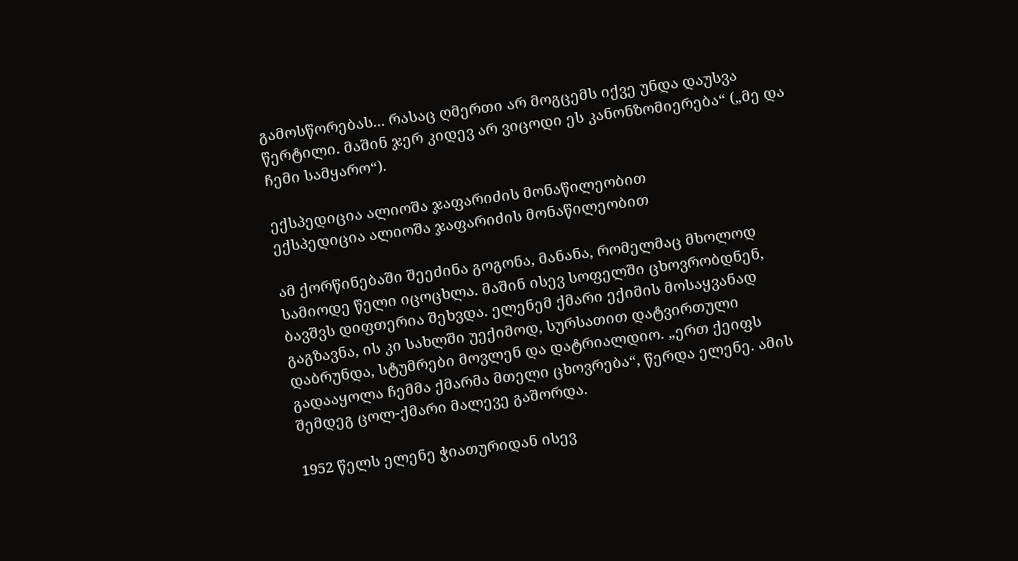გამოსწორებას... რასაც ღმერთი არ მოგცემს იქვე უნდა დაუსვა წერტილი. მაშინ ჯერ კიდევ არ ვიცოდი ეს კანონზომიერება“ („მე და ჩემი სამყარო“).

ექსპედიცია ალიოშა ჯაფარიძის მონაწილეობით
ექსპედიცია ალიოშა ჯაფარიძის მონაწილეობით

ამ ქორწინებაში შეეძინა გოგონა, მანანა, რომელმაც მხოლოდ სამიოდე წელი იცოცხლა. მაშინ ისევ სოფელში ცხოვრობდნენ, ბავშვს დიფთერია შეხვდა. ელენემ ქმარი ექიმის მოსაყვანად გაგზავნა, ის კი სახლში უექიმოდ, სურსათით დატვირთული დაბრუნდა, სტუმრები მოვლენ და დატრიალდიო. „ერთ ქეიფს გადააყოლა ჩემმა ქმარმა მთელი ცხოვრება“, წერდა ელენე. ამის შემდეგ ცოლ-ქმარი მალევე გაშორდა.

1952 წელს ელენე ჭიათურიდან ისევ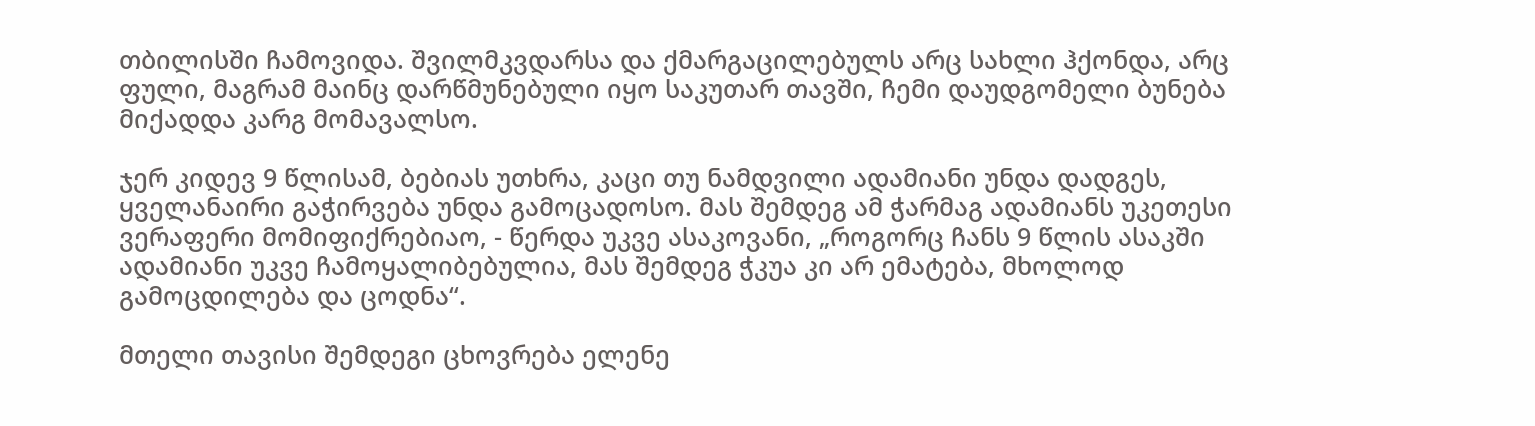თბილისში ჩამოვიდა. შვილმკვდარსა და ქმარგაცილებულს არც სახლი ჰქონდა, არც ფული, მაგრამ მაინც დარწმუნებული იყო საკუთარ თავში, ჩემი დაუდგომელი ბუნება მიქადდა კარგ მომავალსო.

ჯერ კიდევ 9 წლისამ, ბებიას უთხრა, კაცი თუ ნამდვილი ადამიანი უნდა დადგეს, ყველანაირი გაჭირვება უნდა გამოცადოსო. მას შემდეგ ამ ჭარმაგ ადამიანს უკეთესი ვერაფერი მომიფიქრებიაო, - წერდა უკვე ასაკოვანი, „როგორც ჩანს 9 წლის ასაკში ადამიანი უკვე ჩამოყალიბებულია, მას შემდეგ ჭკუა კი არ ემატება, მხოლოდ გამოცდილება და ცოდნა“.

მთელი თავისი შემდეგი ცხოვრება ელენე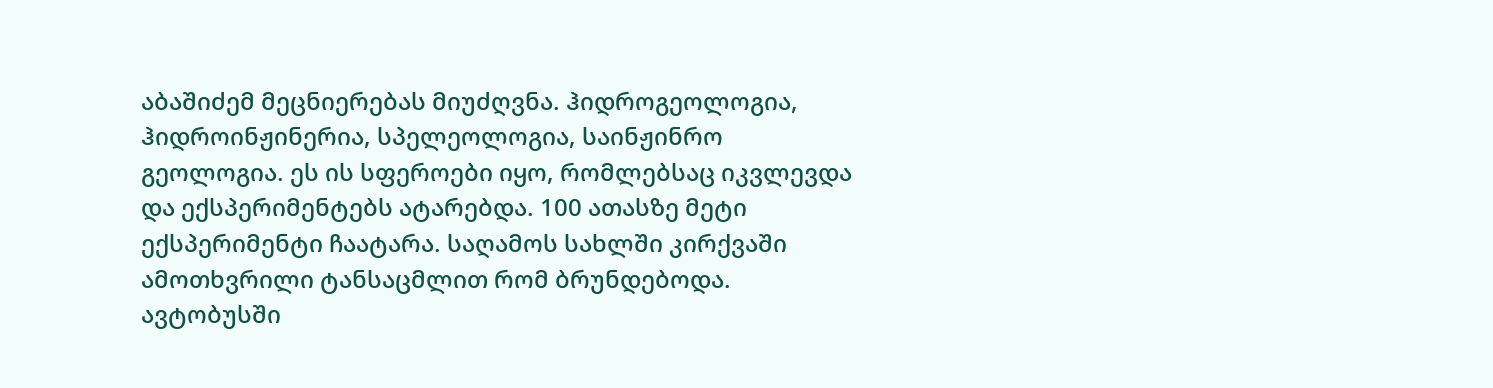აბაშიძემ მეცნიერებას მიუძღვნა. ჰიდროგეოლოგია, ჰიდროინჟინერია, სპელეოლოგია, საინჟინრო გეოლოგია. ეს ის სფეროები იყო, რომლებსაც იკვლევდა და ექსპერიმენტებს ატარებდა. 100 ათასზე მეტი ექსპერიმენტი ჩაატარა. საღამოს სახლში კირქვაში ამოთხვრილი ტანსაცმლით რომ ბრუნდებოდა. ავტობუსში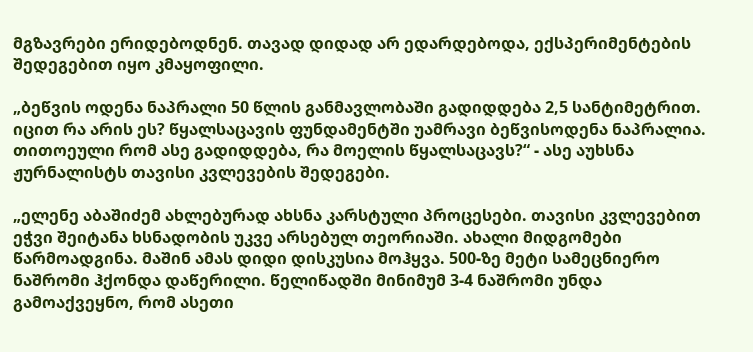მგზავრები ერიდებოდნენ. თავად დიდად არ ედარდებოდა, ექსპერიმენტების შედეგებით იყო კმაყოფილი.

„ბეწვის ოდენა ნაპრალი 50 წლის განმავლობაში გადიდდება 2,5 სანტიმეტრით. იცით რა არის ეს? წყალსაცავის ფუნდამენტში უამრავი ბეწვისოდენა ნაპრალია. თითოეული რომ ასე გადიდდება, რა მოელის წყალსაცავს?“ - ასე აუხსნა ჟურნალისტს თავისი კვლევების შედეგები.

„ელენე აბაშიძემ ახლებურად ახსნა კარსტული პროცესები. თავისი კვლევებით ეჭვი შეიტანა ხსნადობის უკვე არსებულ თეორიაში. ახალი მიდგომები წარმოადგინა. მაშინ ამას დიდი დისკუსია მოჰყვა. 500-ზე მეტი სამეცნიერო ნაშრომი ჰქონდა დაწერილი. წელიწადში მინიმუმ 3-4 ნაშრომი უნდა გამოაქვეყნო, რომ ასეთი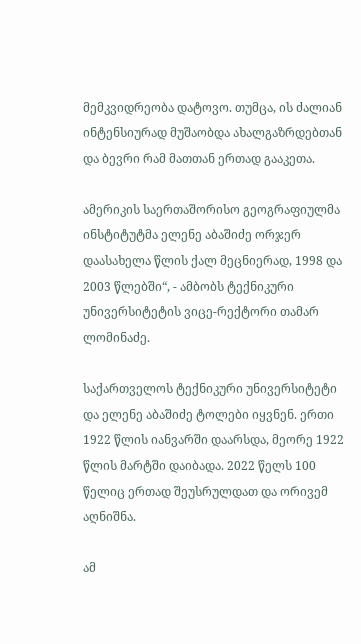მემკვიდრეობა დატოვო. თუმცა, ის ძალიან ინტენსიურად მუშაობდა ახალგაზრდებთან და ბევრი რამ მათთან ერთად გააკეთა.

ამერიკის საერთაშორისო გეოგრაფიულმა ინსტიტუტმა ელენე აბაშიძე ორჯერ დაასახელა წლის ქალ მეცნიერად, 1998 და 2003 წლებში“, - ამბობს ტექნიკური უნივერსიტეტის ვიცე-რექტორი თამარ ლომინაძე.

საქართველოს ტექნიკური უნივერსიტეტი და ელენე აბაშიძე ტოლები იყვნენ. ერთი 1922 წლის იანვარში დაარსდა, მეორე 1922 წლის მარტში დაიბადა. 2022 წელს 100 წელიც ერთად შეუსრულდათ და ორივემ აღნიშნა.

ამ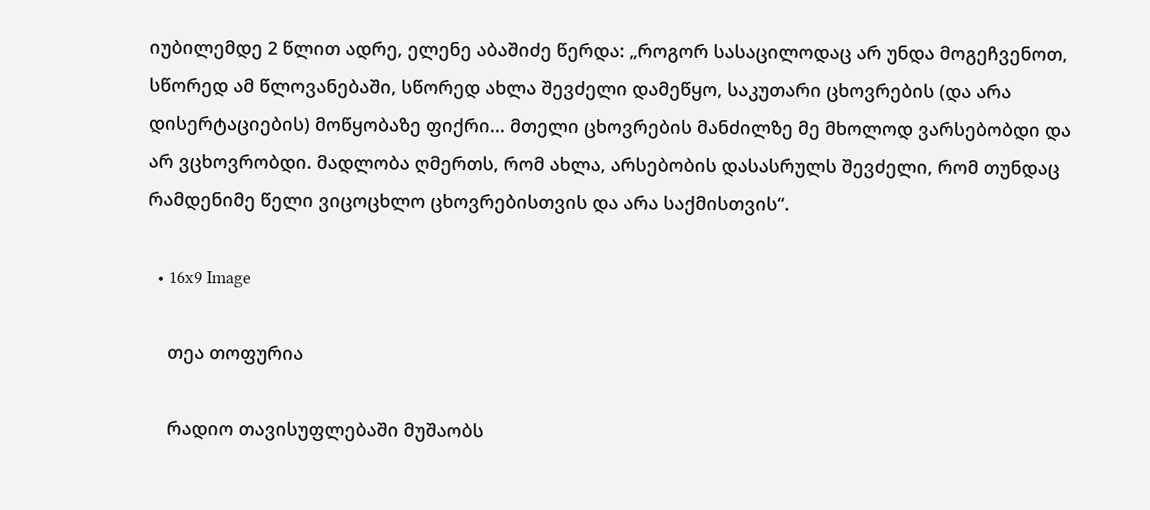იუბილემდე 2 წლით ადრე, ელენე აბაშიძე წერდა: „როგორ სასაცილოდაც არ უნდა მოგეჩვენოთ, სწორედ ამ წლოვანებაში, სწორედ ახლა შევძელი დამეწყო, საკუთარი ცხოვრების (და არა დისერტაციების) მოწყობაზე ფიქრი... მთელი ცხოვრების მანძილზე მე მხოლოდ ვარსებობდი და არ ვცხოვრობდი. მადლობა ღმერთს, რომ ახლა, არსებობის დასასრულს შევძელი, რომ თუნდაც რამდენიმე წელი ვიცოცხლო ცხოვრებისთვის და არა საქმისთვის“.

  • 16x9 Image

    თეა თოფურია

    რადიო თავისუფლებაში მუშაობს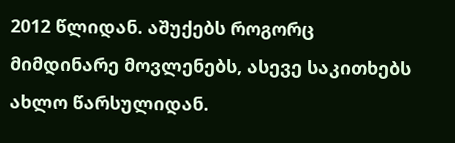2012 წლიდან. აშუქებს როგორც მიმდინარე მოვლენებს, ასევე საკითხებს ახლო წარსულიდან.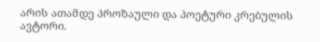არის ათამდე პროზაული და პოეტური კრებულის ავტორი.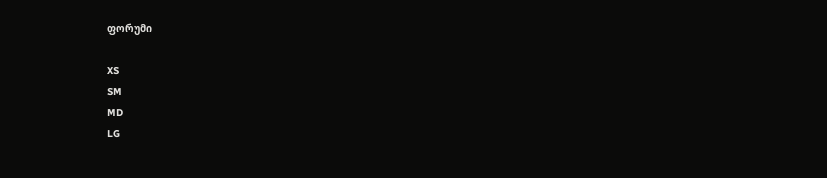ფორუმი

XS
SM
MD
LG